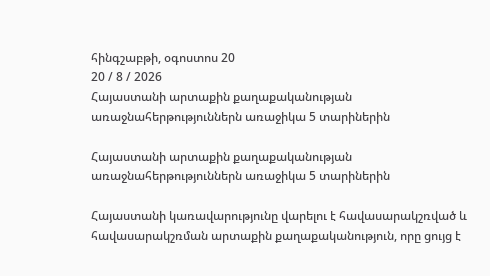հինգշաբթի, օգոստոս 20
20 / 8 / 2026
Հայաստանի արտաքին քաղաքականության առաջնահերթություններն առաջիկա 5 տարիներին

Հայաստանի արտաքին քաղաքականության առաջնահերթություններն առաջիկա 5 տարիներին

Հայաստանի կառավարությունը վարելու է հավասարակշռված և հավասարակշռման արտաքին քաղաքականություն, որը ցույց է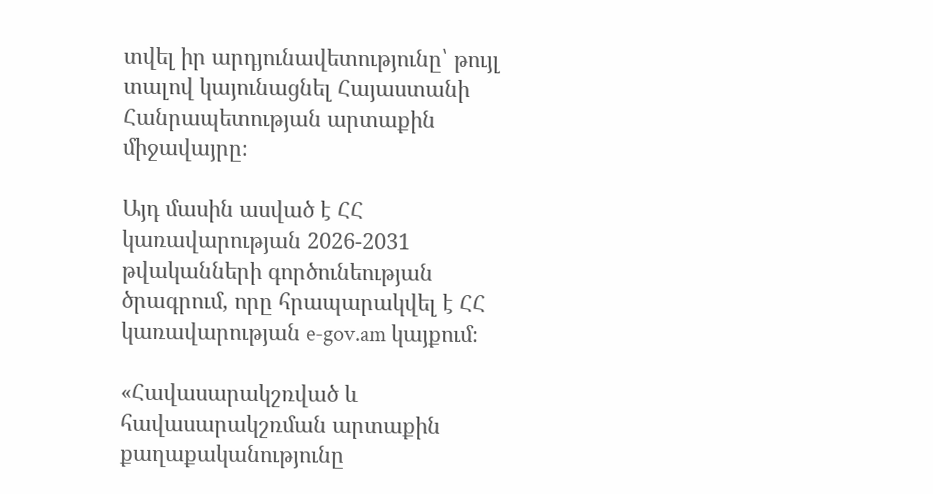տվել իր արդյունավետությունը՝ թույլ տալով կայունացնել Հայաստանի Հանրապետության արտաքին միջավայրը։

Այդ մասին ասված է ՀՀ կառավարության 2026-2031 թվականների գործունեության ծրագրում, որը հրապարակվել է ՀՀ կառավարության e-gov.am կայքում։

«Հավասարակշռված և հավասարակշռման արտաքին քաղաքականությունը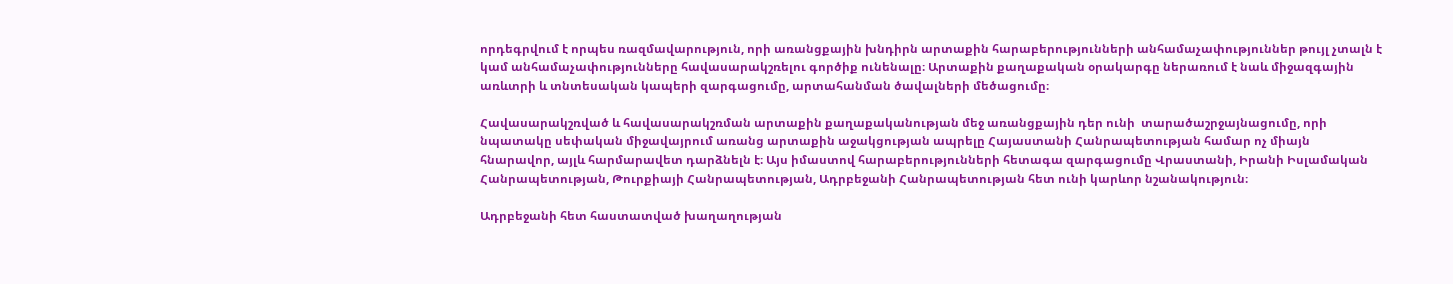որդեգրվում է որպես ռազմավարություն, որի առանցքային խնդիրն արտաքին հարաբերությունների անհամաչափություններ թույլ չտալն է կամ անհամաչափությունները հավասարակշռելու գործիք ունենալը։ Արտաքին քաղաքական օրակարգը ներառում է նաև միջազգային առևտրի և տնտեսական կապերի զարգացումը, արտահանման ծավալների մեծացումը։

Հավասարակշռված և հավասարակշռման արտաքին քաղաքականության մեջ առանցքային դեր ունի  տարածաշրջայնացումը, որի նպատակը սեփական միջավայրում առանց արտաքին աջակցության ապրելը Հայաստանի Հանրապետության համար ոչ միայն հնարավոր, այլև հարմարավետ դարձնելն է։ Այս իմաստով հարաբերությունների հետագա զարգացումը Վրաստանի, Իրանի Իսլամական Հանրապետության, Թուրքիայի Հանրապետության, Ադրբեջանի Հանրապետության հետ ունի կարևոր նշանակություն։

Ադրբեջանի հետ հաստատված խաղաղության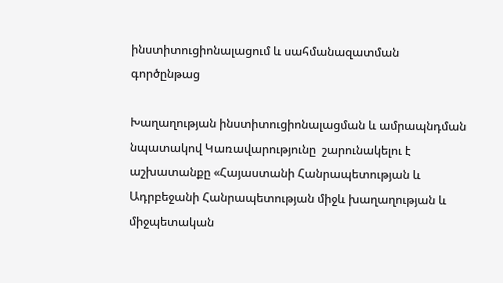ինստիտուցիոնալացում և սահմանազատման գործընթաց

Խաղաղության ինստիտուցիոնալացման և ամրապնդման նպատակով Կառավարությունը  շարունակելու է աշխատանքը «Հայաստանի Հանրապետության և Ադրբեջանի Հանրապետության միջև խաղաղության և միջպետական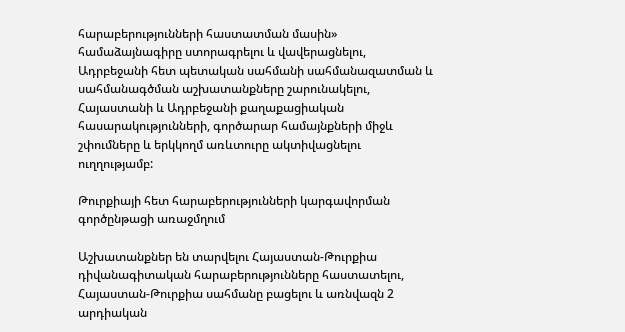հարաբերությունների հաստատման մասին» համաձայնագիրը ստորագրելու և վավերացնելու, Ադրբեջանի հետ պետական սահմանի սահմանազատման և սահմանագծման աշխատանքները շարունակելու, Հայաստանի և Ադրբեջանի քաղաքացիական հասարակությունների, գործարար համայնքների միջև շփումները և երկկողմ առևտուրը ակտիվացնելու ուղղությամբ:

Թուրքիայի հետ հարաբերությունների կարգավորման գործընթացի առաջմղում

Աշխատանքներ են տարվելու Հայաստան-Թուրքիա դիվանագիտական հարաբերությունները հաստատելու, Հայաստան-Թուրքիա սահմանը բացելու և առնվազն 2 արդիական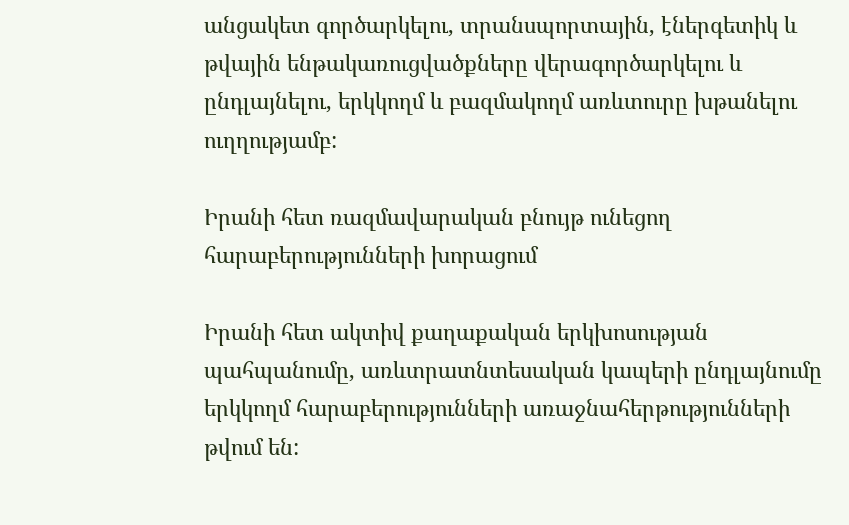անցակետ գործարկելու, տրանսպորտային, էներգետիկ և թվային ենթակառուցվածքները վերագործարկելու և ընդլայնելու, երկկողմ և բազմակողմ առևտուրը խթանելու ուղղությամբ:

Իրանի հետ ռազմավարական բնույթ ունեցող հարաբերությունների խորացում

Իրանի հետ ակտիվ քաղաքական երկխոսության պահպանումը, առևտրատնտեսական կապերի ընդլայնումը երկկողմ հարաբերությունների առաջնահերթությունների թվում են: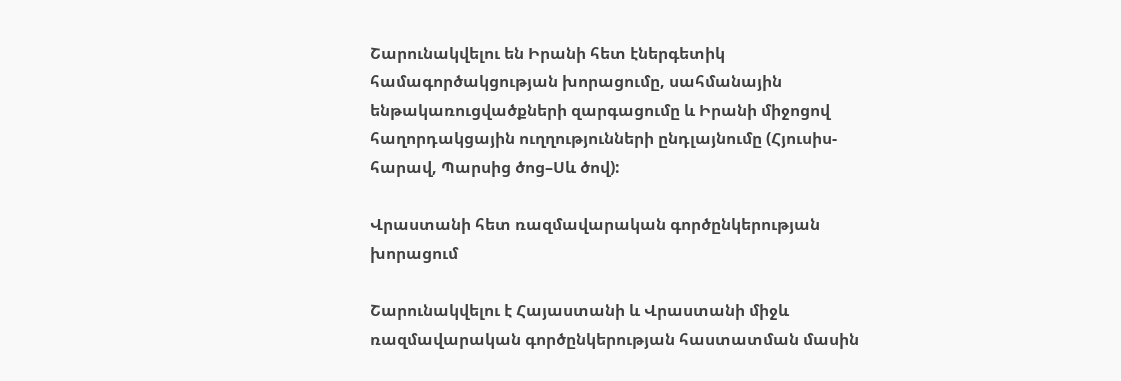Շարունակվելու են Իրանի հետ էներգետիկ համագործակցության խորացումը, սահմանային ենթակառուցվածքների զարգացումը և Իրանի միջոցով հաղորդակցային ուղղությունների ընդլայնումը (Հյուսիս-հարավ, Պարսից ծոց–Սև ծով):

Վրաստանի հետ ռազմավարական գործընկերության խորացում

Շարունակվելու է Հայաստանի և Վրաստանի միջև ռազմավարական գործընկերության հաստատման մասին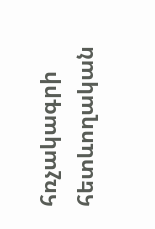հռչակագրի հետևողական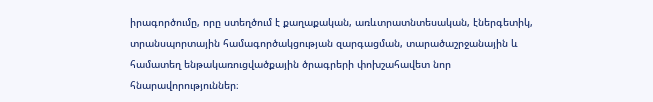իրագործումը, որը ստեղծում է քաղաքական, առևտրատնտեսական, էներգետիկ, տրանսպորտային համագործակցության զարգացման, տարածաշրջանային և համատեղ ենթակառուցվածքային ծրագրերի փոխշահավետ նոր հնարավորություններ։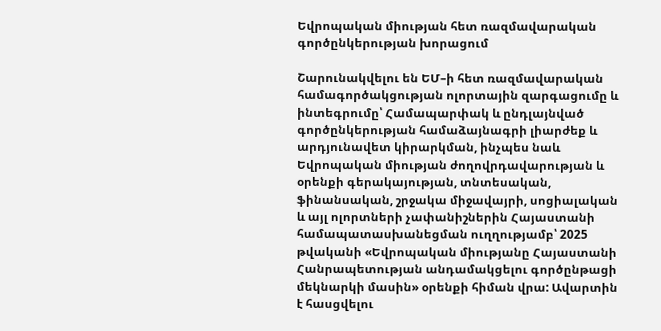Եվրոպական միության հետ ռազմավարական գործընկերության խորացում

Շարունակվելու են ԵՄ–ի հետ ռազմավարական համագործակցության ոլորտային զարգացումը և ինտեգրումը՝ Համապարփակ և ընդլայնված գործընկերության համաձայնագրի լիարժեք և արդյունավետ կիրարկման, ինչպես նաև Եվրոպական միության ժողովրդավարության և օրենքի գերակայության, տնտեսական, ֆինանսական, շրջակա միջավայրի, սոցիալական և այլ ոլորտների չափանիշներին Հայաստանի համապատասխանեցման ուղղությամբ՝ 2025 թվականի «Եվրոպական միությանը Հայաստանի Հանրապետության անդամակցելու գործընթացի մեկնարկի մասին» օրենքի հիման վրա: Ավարտին է հասցվելու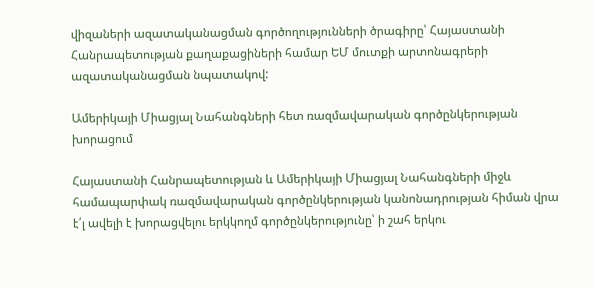վիզաների ազատականացման գործողությունների ծրագիրը՝ Հայաստանի Հանրապետության քաղաքացիների համար ԵՄ մուտքի արտոնագրերի ազատականացման նպատակով:

Ամերիկայի Միացյալ Նահանգների հետ ռազմավարական գործընկերության խորացում

Հայաստանի Հանրապետության և Ամերիկայի Միացյալ Նահանգների միջև համապարփակ ռազմավարական գործընկերության կանոնադրության հիման վրա է՛լ ավելի է խորացվելու երկկողմ գործընկերությունը՝ ի շահ երկու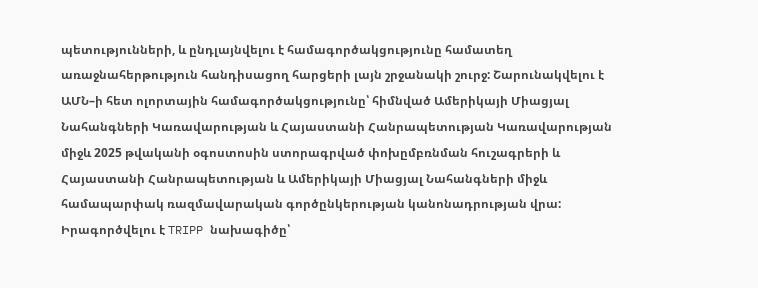պետությունների, և ընդլայնվելու է համագործակցությունը համատեղ առաջնահերթություն հանդիսացող հարցերի լայն շրջանակի շուրջ: Շարունակվելու է ԱՄՆ–ի հետ ոլորտային համագործակցությունը՝ հիմնված Ամերիկայի Միացյալ Նահանգների Կառավարության և Հայաստանի Հանրապետության Կառավարության միջև 2025 թվականի օգոստոսին ստորագրված փոխըմբռնման հուշագրերի և Հայաստանի Հանրապետության և Ամերիկայի Միացյալ Նահանգների միջև համապարփակ ռազմավարական գործընկերության կանոնադրության վրա: Իրագործվելու է TRIPP նախագիծը՝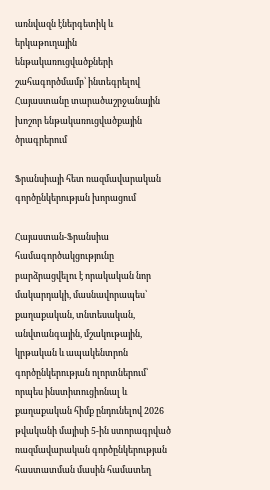առնվազն էներգետիկ և երկաթուղային ենթակառուցվածքների շահագործմամբ՝ ինտեգրելով Հայաստանը տարածաշրջանային խոշոր ենթակառուցվածքային ծրագրերում

Ֆրանսիայի հետ ռազմավարական գործընկերության խորացում

Հայաստան-Ֆրանսիա համագործակցությունը բարձրացվելու է որակական նոր մակարդակի, մասնավորապես՝ քաղաքական, տնտեսական, անվտանգային, մշակութային, կրթական և ապակենտրոն գործընկերության ոլորտներում՝ որպես ինստիտուցիոնալ և քաղաքական հիմք ընդունելով 2026 թվականի մայիսի 5-ին ստորագրված ռազմավարական գործընկերության հաստատման մասին համատեղ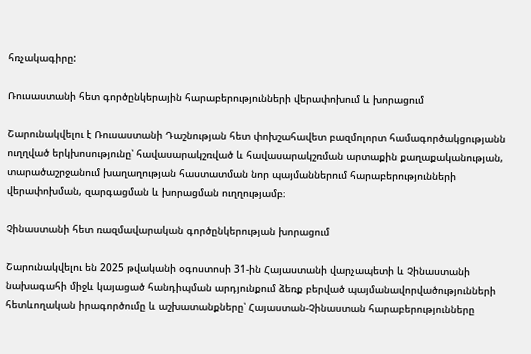հռչակագիրը:

Ռուսաստանի հետ գործընկերային հարաբերությունների վերափոխում և խորացում

Շարունակվելու է Ռուսաստանի Դաշնության հետ փոխշահավետ բազմոլորտ համագործակցությանն ուղղված երկխոսությունը՝ հավասարակշռված և հավասարակշռման արտաքին քաղաքականության, տարածաշրջանում խաղաղության հաստատման նոր պայմաններում հարաբերությունների վերափոխման, զարգացման և խորացման ուղղությամբ։

Չինաստանի հետ ռազմավարական գործընկերության խորացում

Շարունակվելու են 2025 թվականի օգոստոսի 31-ին Հայաստանի վարչապետի և Չինաստանի նախագահի միջև կայացած հանդիպման արդյունքում ձեռք բերված պայմանավորվածությունների հետևողական իրագործումը և աշխատանքները՝ Հայաստան-Չինաստան հարաբերությունները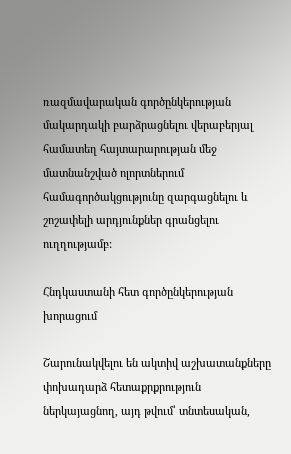ռազմավարական գործընկերության մակարդակի բարձրացնելու վերաբերյալ համատեղ հայտարարության մեջ մատնանշված ոլորտներում համագործակցությունը զարգացնելու և շոշափելի արդյունքներ գրանցելու ուղղությամբ:

Հնդկաստանի հետ գործընկերության խորացում

Շարունակվելու են ակտիվ աշխատանքները փոխադարձ հետաքրքրություն ներկայացնող, այդ թվում՝ տնտեսական,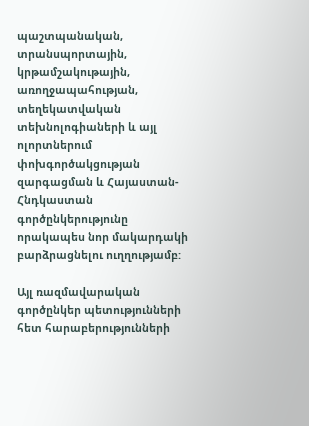պաշտպանական, տրանսպորտային, կրթամշակութային, առողջապահության, տեղեկատվական տեխնոլոգիաների և այլ ոլորտներում փոխգործակցության զարգացման և Հայաստան-Հնդկաստան գործընկերությունը որակապես նոր մակարդակի բարձրացնելու ուղղությամբ:

Այլ ռազմավարական գործընկեր պետությունների հետ հարաբերությունների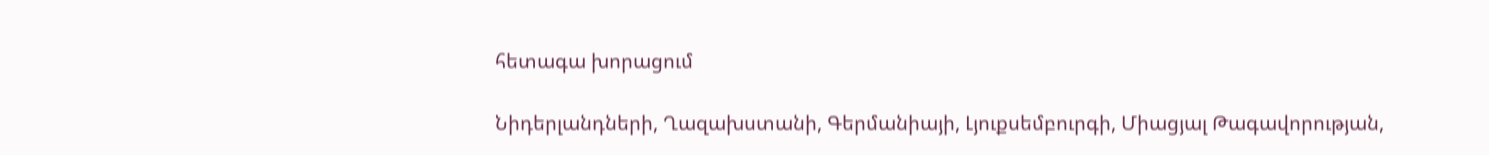հետագա խորացում

Նիդերլանդների, Ղազախստանի, Գերմանիայի, Լյուքսեմբուրգի, Միացյալ Թագավորության,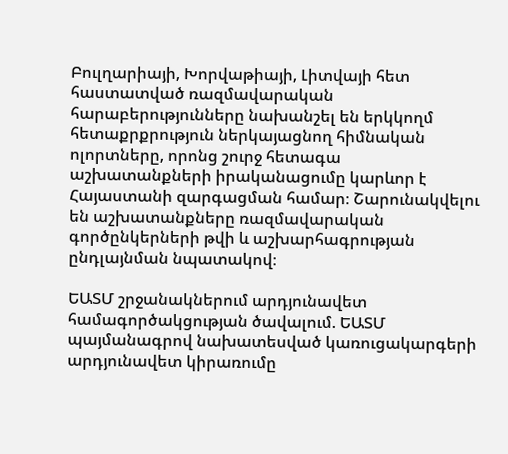Բուլղարիայի, Խորվաթիայի, Լիտվայի հետ հաստատված ռազմավարական հարաբերությունները նախանշել են երկկողմ հետաքրքրություն ներկայացնող հիմնական ոլորտները, որոնց շուրջ հետագա աշխատանքների իրականացումը կարևոր է Հայաստանի զարգացման համար։ Շարունակվելու են աշխատանքները ռազմավարական գործընկերների թվի և աշխարհագրության ընդլայնման նպատակով։

ԵԱՏՄ շրջանակներում արդյունավետ համագործակցության ծավալում. ԵԱՏՄ պայմանագրով նախատեսված կառուցակարգերի արդյունավետ կիրառումը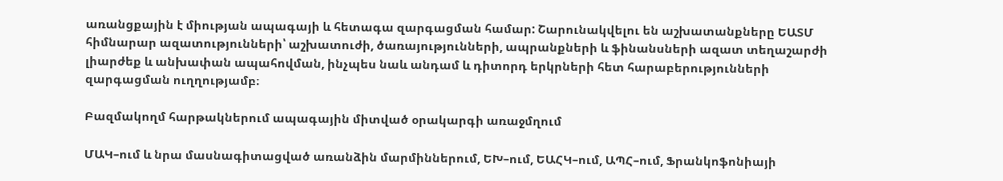առանցքային է միության ապագայի և հետագա զարգացման համար: Շարունակվելու են աշխատանքները ԵԱՏՄ հիմնարար ազատությունների՝ աշխատուժի, ծառայությունների, ապրանքների և ֆինանսների ազատ տեղաշարժի լիարժեք և անխափան ապահովման, ինչպես նաև անդամ և դիտորդ երկրների հետ հարաբերությունների զարգացման ուղղությամբ։

Բազմակողմ հարթակներում ապագային միտված օրակարգի առաջմղում

ՄԱԿ–ում և նրա մասնագիտացված առանձին մարմիններում, ԵԽ–ում, ԵԱՀԿ–ում, ԱՊՀ–ում, Ֆրանկոֆոնիայի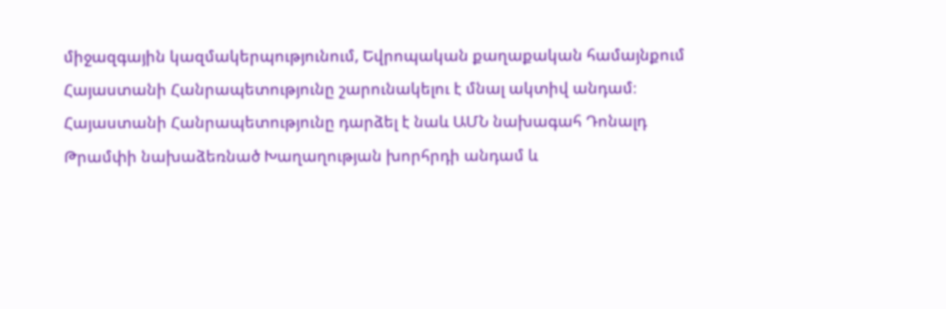միջազգային կազմակերպությունում, Եվրոպական քաղաքական համայնքում Հայաստանի Հանրապետությունը շարունակելու է մնալ ակտիվ անդամ։ Հայաստանի Հանրապետությունը դարձել է նաև ԱՄՆ նախագահ Դոնալդ Թրամփի նախաձեռնած Խաղաղության խորհրդի անդամ և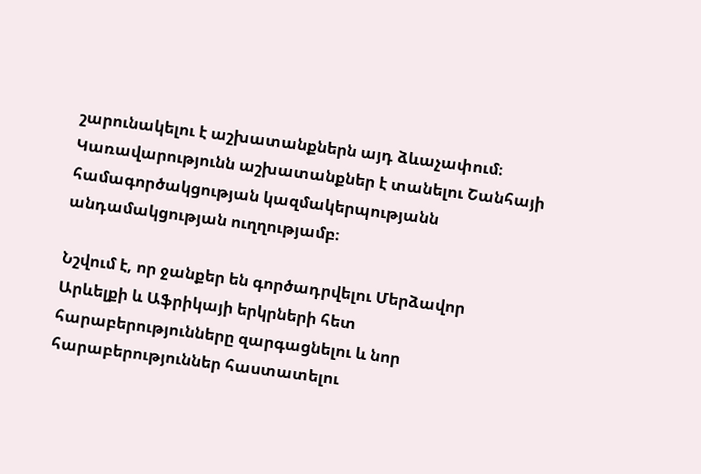շարունակելու է աշխատանքներն այդ ձևաչափում։ Կառավարությունն աշխատանքներ է տանելու Շանհայի համագործակցության կազմակերպությանն անդամակցության ուղղությամբ։

Նշվում է, որ ջանքեր են գործադրվելու Մերձավոր Արևելքի և Աֆրիկայի երկրների հետ հարաբերությունները զարգացնելու և նոր հարաբերություններ հաստատելու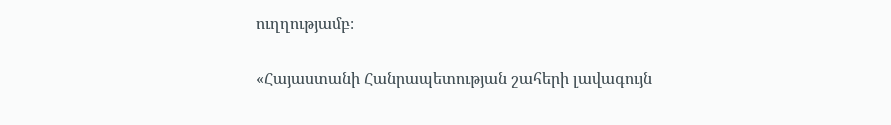ուղղությամբ։

«Հայաստանի Հանրապետության շահերի լավագույն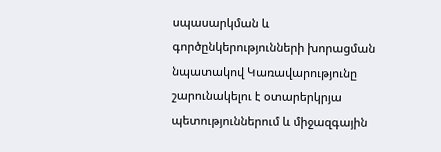սպասարկման և գործընկերությունների խորացման նպատակով Կառավարությունը շարունակելու է օտարերկրյա պետություններում և միջազգային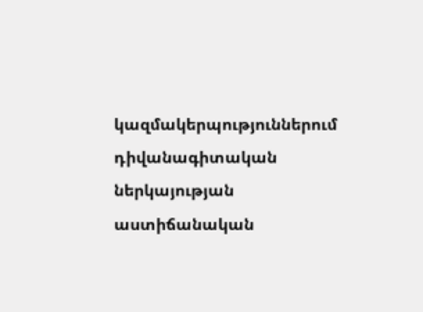կազմակերպություններում դիվանագիտական ներկայության աստիճանական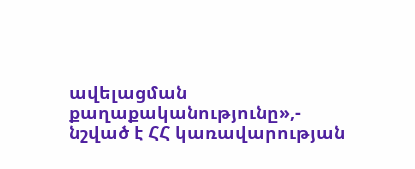ավելացման քաղաքականությունը»,- նշված է ՀՀ կառավարության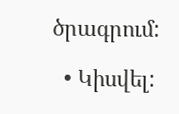ծրագրում:

  • Կիսվել: